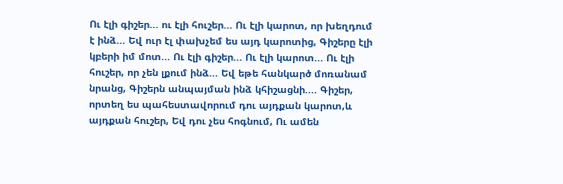Ու էլի գիշեր... ու էլի հուշեր... Ու էլի կարոտ, որ խեղդում է ինձ... Եվ ուր էլ փախչեմ ես այդ կարոտից, Գիշերը էլի կբերի իմ մոտ... Ու էլի գիշեր... Ու էլի կարոտ... Ու էլի հուշեր, որ չեն լքում ինձ... Եվ եթե հանկարծ մոռանամ նրանց, Գիշերն անպայման ինձ կհիշացնի.... Գիշեր, որտեղ ես պահեստավորում դու այդքան կարոտ,և այդքան հուշեր, Եվ դու չես հոգնում, Ու ամեն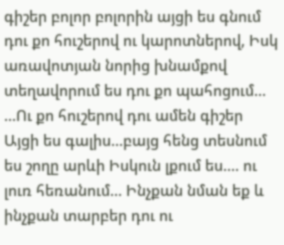գիշեր բոլոր բոլորին այցի ես գնում դու քո հուշերով ու կարոտներով, Իսկ առավոտյան նորից խնամքով տեղավորում ես դու քո պահոցում... ...Ու քո հուշերով դու ամեն գիշեր Այցի ես գալիս...բայց հենց տեսնում ես շողը արևի Իսկուն լքում ես.... ու լուռ հեռանում... Ինչքան նման եք և ինչքան տարբեր դու ու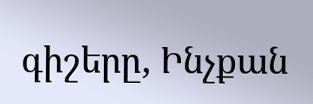գիշերը, Ինչքան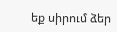եք սիրում ձեր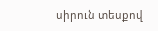սիրուն տեսքով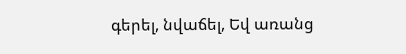գերել, նվաճել, Եվ առանց